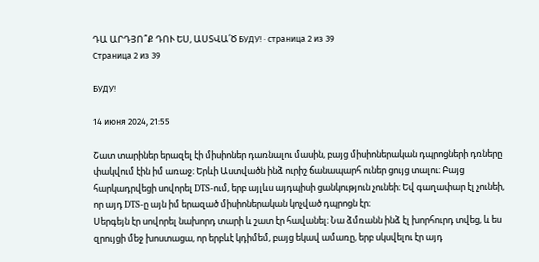ԴԱ ԱՐԴՅՈ՞Ք ԴՈՒ ԵՍ, ԱՍՏՎԱ՛Ծ БУДУ! · страница 2 из 39
Страница 2 из 39

БУДУ!

14 июня 2024, 21:55

Շատ տարիներ երազել էի միսիոներ դառնալու մասին, բայց միսիոներական դպրոցների դռները փակվում էին իմ առաջ։ Երևի Աստվածն ինձ ուրիշ ճանապարհ ուներ ցույց տալու։ Բայց հարկադրվեցի սովորել DTS-ում, երբ այլևս այդպիսի ցանկություն չունեի։ Եվ գաղափար էլ չունեի, որ այդ DTS-ը այն իմ երազած միսիոներական կոչված դպրոցն էր։
Սերգեյն էր սովորել նախորդ տարի և շատ էր հավանել։ Նա ձմռանն ինձ էլ խորհուրդ տվեց, և ես զրույցի մեջ խոստացա, որ երբևէ կդիմեմ, բայց եկավ ամառը, երբ սկսվելու էր այդ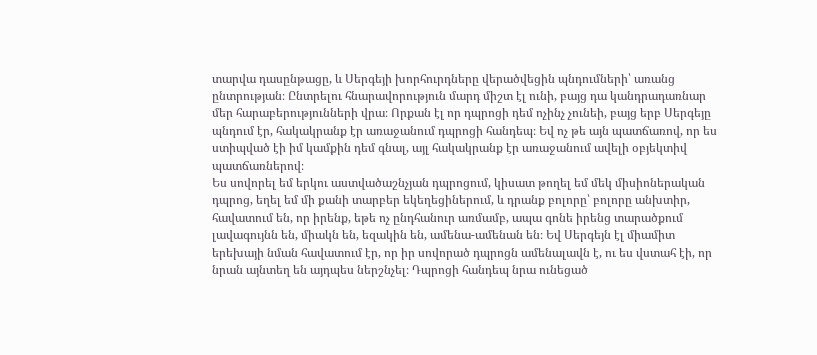տարվա դասընթացը, և Սերգեյի խորհուրդները վերածվեցին պնդումների՝ առանց ընտրության։ Ընտրելու հնարավորություն մարդ միշտ էլ ունի, բայց դա կանդրադառնար մեր հարաբերությունների վրա։ Որքան էլ որ դպրոցի դեմ ոչինչ չունեի, բայց երբ Սերգեյը պնդում էր, հակակրանք էր առաջանում դպրոցի հանդեպ։ Եվ ոչ թե այն պատճառով, որ ես ստիպված էի իմ կամքին դեմ գնալ, այլ հակակրանք էր առաջանում ավելի օբյեկտիվ պատճառներով։
Ես սովորել եմ երկու աստվածաշնչյան դպրոցում, կիսատ թողել եմ մեկ միսիոներական դպրոց, եղել եմ մի քանի տարբեր եկեղեցիներում, և դրանք բոլորը՝ բոլորը անխտիր, հավատում են, որ իրենք, եթե ոչ ընդհանուր առմամբ, ապա գոնե իրենց տարածքում լավագույնն են, միակն են, եզակին են, ամենա-ամենան են։ Եվ Սերգեյն էլ միամիտ երեխայի նման հավատում էր, որ իր սովորած դպրոցն ամենալավն է, ու ես վստահ էի, որ նրան այնտեղ են այդպես ներշնչել։ Դպրոցի հանդեպ նրա ունեցած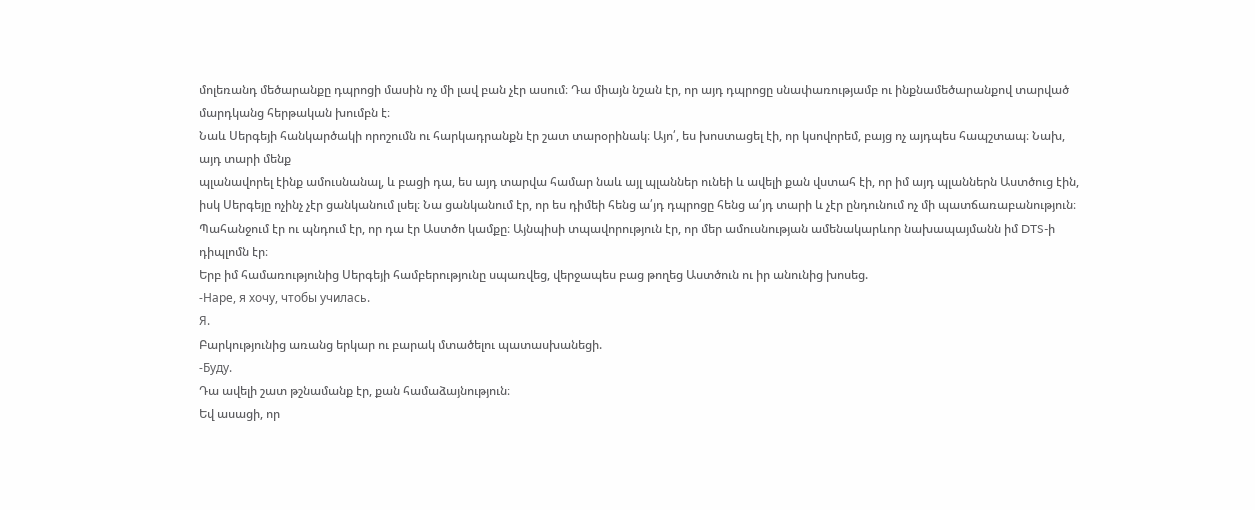մոլեռանդ մեծարանքը դպրոցի մասին ոչ մի լավ բան չէր ասում։ Դա միայն նշան էր, որ այդ դպրոցը սնափառությամբ ու ինքնամեծարանքով տարված մարդկանց հերթական խումբն է։
Նաև Սերգեյի հանկարծակի որոշումն ու հարկադրանքն էր շատ տարօրինակ։ Այո՛, ես խոստացել էի, որ կսովորեմ, բայց ոչ այդպես հապշտապ։ Նախ, այդ տարի մենք
պլանավորել էինք ամուսնանալ, և բացի դա, ես այդ տարվա համար նաև այլ պլաններ ունեի և ավելի քան վստահ էի, որ իմ այդ պլաններն Աստծուց էին, իսկ Սերգեյը ոչինչ չէր ցանկանում լսել։ Նա ցանկանում էր, որ ես դիմեի հենց ա՛յդ դպրոցը հենց ա՛յդ տարի և չէր ընդունում ոչ մի պատճառաբանություն։ Պահանջում էր ու պնդում էր, որ դա էր Աստծո կամքը։ Այնպիսի տպավորություն էր, որ մեր ամուսնության ամենակարևոր նախապայմանն իմ DTS-ի դիպլոմն էր։
Երբ իմ համառությունից Սերգեյի համբերությունը սպառվեց, վերջապես բաց թողեց Աստծուն ու իր անունից խոսեց.
-Наре, я хочу, чтобы училась.
Я.
Բարկությունից առանց երկար ու բարակ մտածելու պատասխանեցի.
-Буду.
Դա ավելի շատ թշնամանք էր, քան համաձայնություն։
Եվ ասացի, որ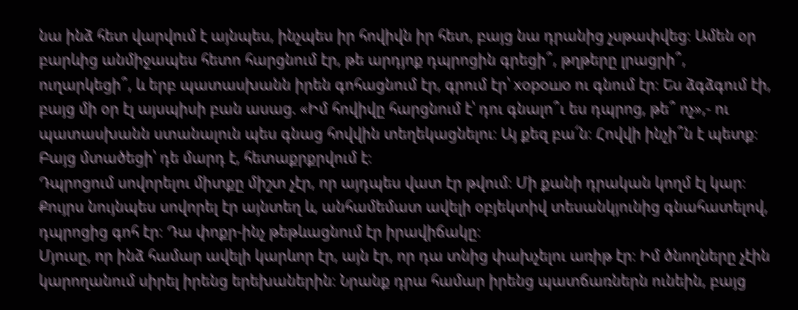նա ինձ հետ վարվում է այնպես, ինչպես իր հովիվն իր հետ, բայց նա դրանից չսթափվեց։ Ամեն օր բարևից անմիջապես հետո հարցնում էր, թե արդյոք դպրոցին գրեցի՞, թղթերը լրացրի՞, ուղարկեցի՞, և երբ պատասխանն իրեն գոհացնում էր, գրում էր՝ хорошо ու գնում էր։ Ես ձգձգում էի, բայց մի օր էլ այսպիսի բան ասաց. «Իմ հովիվը հարցնում է՝ դու գնալո՞ւ ես դպրոց, թե՞ ոչ»,- ու պատասխանն ստանալուն պես գնաց հովվին տեղեկացնելու։ Այ քեզ բա՜ն։ Հովվի ինչի՞ն է պետք։ Բայց մտածեցի՝ դե մարդ է, հետաքրքրվում է։
Դպրոցում սովորելու միտքը միշտ չէր, որ այդպես վատ էր թվում։ Մի քանի դրական կողմ էլ կար։ Քույրս նույնպես սովորել էր այնտեղ և, անհամեմատ ավելի օբյեկտիվ տեսանկյունից գնահատելով, դպրոցից գոհ էր։ Դա փոքր-ինչ թեթևացնում էր իրավիճակը։
Մյուսը, որ ինձ համար ավելի կարևոր էր, այն էր, որ դա տնից փախչելու առիթ էր։ Իմ ծնողները չէին կարողանում սիրել իրենց երեխաներին։ Նրանք դրա համար իրենց պատճառներն ունեին, բայց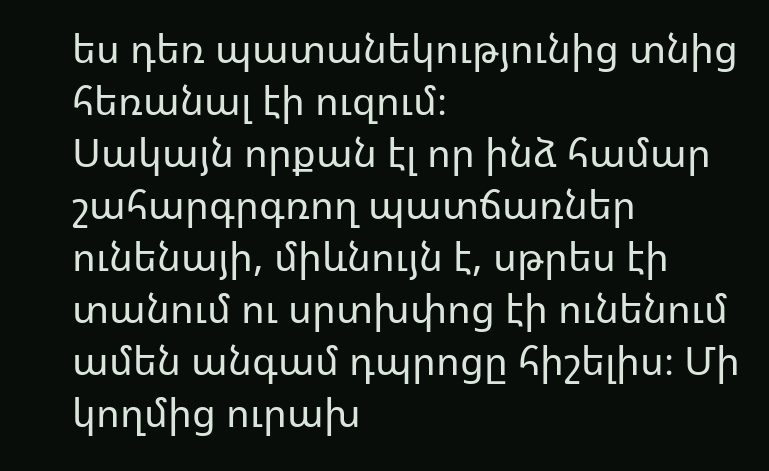ես դեռ պատանեկությունից տնից հեռանալ էի ուզում։
Սակայն որքան էլ որ ինձ համար շահարգրգռող պատճառներ ունենայի, միևնույն է, սթրես էի տանում ու սրտխփոց էի ունենում ամեն անգամ դպրոցը հիշելիս։ Մի կողմից ուրախ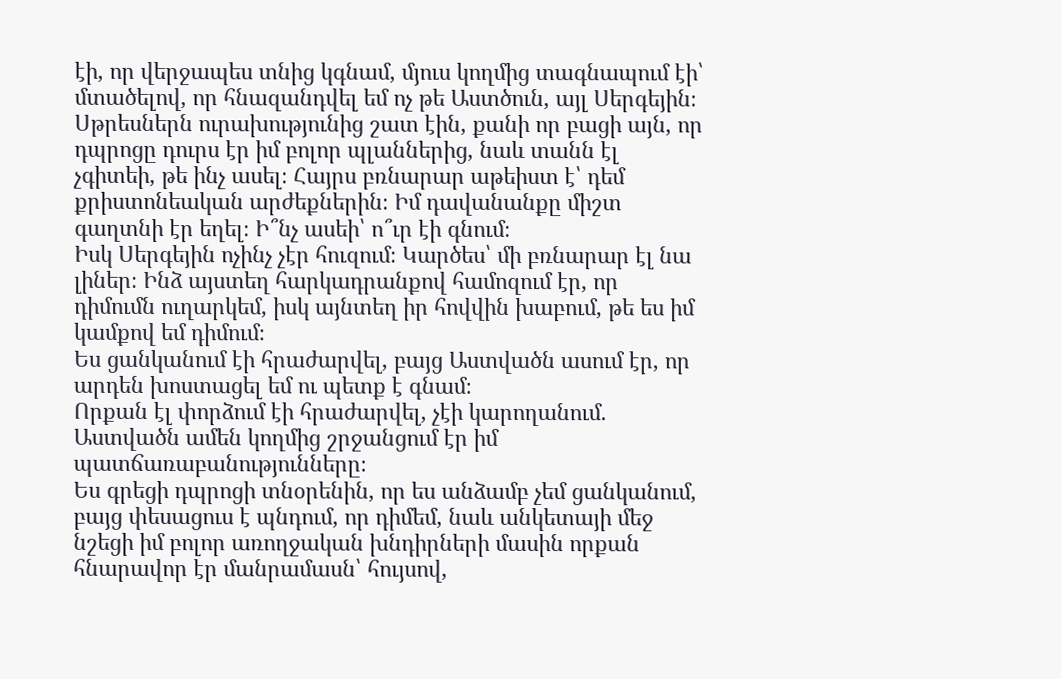էի, որ վերջապես տնից կգնամ, մյուս կողմից տագնապում էի՝ մտածելով, որ հնազանդվել եմ ոչ թե Աստծուն, այլ Սերգեյին։
Սթրեսներն ուրախությունից շատ էին, քանի որ բացի այն, որ դպրոցը դուրս էր իմ բոլոր պլաններից, նաև տանն էլ չգիտեի, թե ինչ ասել։ Հայրս բռնարար աթեիստ է՝ դեմ քրիստոնեական արժեքներին։ Իմ դավանանքը միշտ գաղտնի էր եղել։ Ի՞նչ ասեի՝ ո՞ւր էի գնում։
Իսկ Սերգեյին ոչինչ չէր հուզում։ Կարծես՝ մի բռնարար էլ նա լիներ։ Ինձ այստեղ հարկադրանքով համոզում էր, որ դիմումն ուղարկեմ, իսկ այնտեղ իր հովվին խաբում, թե ես իմ կամքով եմ դիմում։
Ես ցանկանում էի հրաժարվել, բայց Աստվածն ասում էր, որ արդեն խոստացել եմ ու պետք է գնամ։
Որքան էլ փորձում էի հրաժարվել, չէի կարողանում. Աստվածն ամեն կողմից շրջանցում էր իմ պատճառաբանությունները։
Ես գրեցի դպրոցի տնօրենին, որ ես անձամբ չեմ ցանկանում, բայց փեսացուս է պնդում, որ դիմեմ, նաև անկետայի մեջ նշեցի իմ բոլոր առողջական խնդիրների մասին որքան հնարավոր էր մանրամասն՝ հույսով,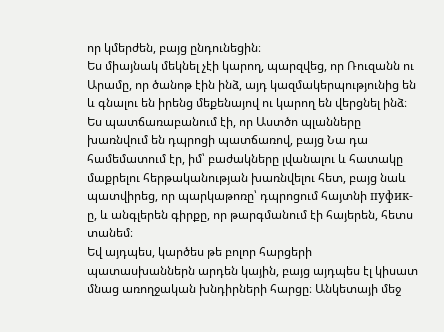որ կմերժեն, բայց ընդունեցին։
Ես միայնակ մեկնել չէի կարող, պարզվեց, որ Ռուզանն ու Արամը, որ ծանոթ էին ինձ, այդ կազմակերպությունից են և գնալու են իրենց մեքենայով ու կարող են վերցնել ինձ։
Ես պատճառաբանում էի, որ Աստծո պլանները խառնվում են դպրոցի պատճառով, բայց Նա դա համեմատում էր, իմ՝ բաժակները լվանալու և հատակը մաքրելու հերթականության խառնվելու հետ, բայց նաև պատվիրեց, որ պարկաթոռը՝ դպրոցում հայտնի пуфик-ը, և անգլերեն գիրքը, որ թարգմանում էի հայերեն, հետս տանեմ։
Եվ այդպես, կարծես թե բոլոր հարցերի պատասխաններն արդեն կային, բայց այդպես էլ կիսատ մնաց առողջական խնդիրների հարցը։ Անկետայի մեջ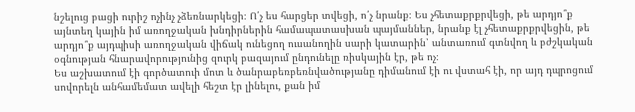նշելուց բացի ուրիշ ոչինչ չձեռնարկեցի։ Ո՛չ ես հարցեր տվեցի, ո՛չ նրանք։ Ես չհետաքրքրվեցի, թե արդյո՞ք այնտեղ կային իմ առողջական խնդիրներին համապատասխան պայմաններ, նրանք էլ չհետաքրքրվեցին, թե արդյո՞ք այդպիսի առողջական վիճակ ունեցող ուսանողին սարի կատարին՝ անտառում գտնվող և բժշկական օգնության հնարավորությունից զուրկ բազայում ընդունելը ռիսկային էր, թե ոչ։
Ես աշխատում էի գործատուի մոտ և ծանրաբեռբեռնվածությանը դիմանում էի ու վստահ էի, որ այդ դպրոցում սովորելն անհամեմատ ավելի հեշտ էր լինելու, քան իմ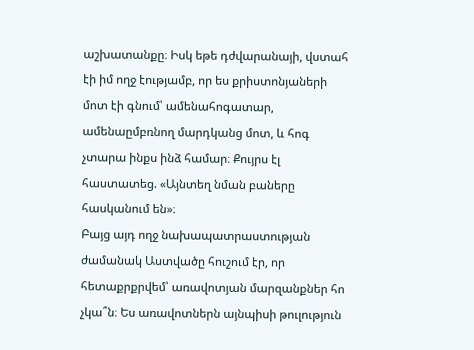աշխատանքը։ Իսկ եթե դժվարանայի, վստահ էի իմ ողջ էությամբ, որ ես քրիստոնյաների մոտ էի գնում՝ ամենահոգատար, ամենաըմբռնող մարդկանց մոտ, և հոգ չտարա ինքս ինձ համար։ Քույրս էլ հաստատեց. «Այնտեղ նման բաները հասկանում են»։
Բայց այդ ողջ նախապատրաստության ժամանակ Աստվածը հուշում էր, որ հետաքրքրվեմ՝ առավոտյան մարզանքներ հո չկա՞ն։ Ես առավոտներն այնպիսի թուլություն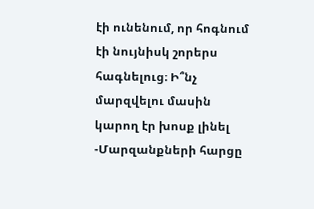էի ունենում, որ հոգնում էի նույնիսկ շորերս հագնելուց։ Ի՞նչ մարզվելու մասին կարող էր խոսք լինել
-Մարզանքների հարցը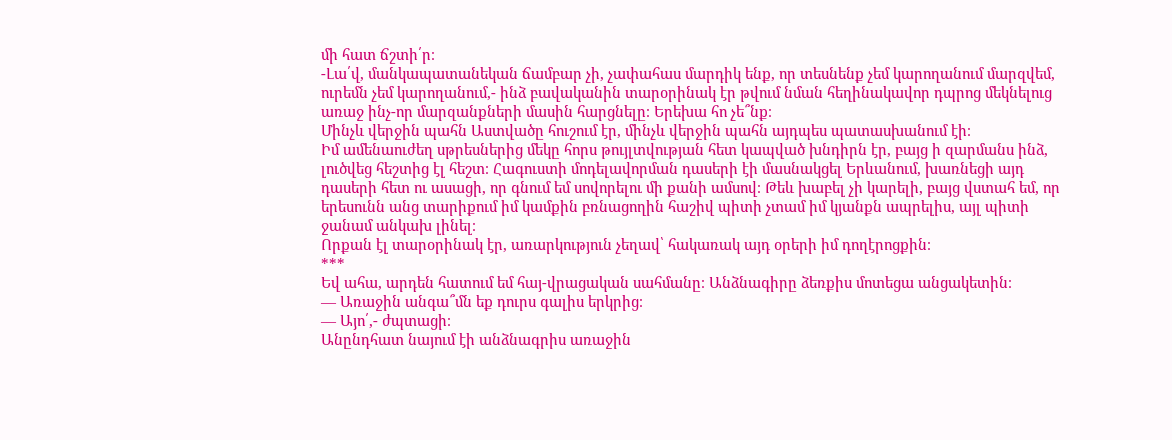մի հատ ճշտի՛ր։
-Լա՛վ, մանկապատանեկան ճամբար չի, չափահաս մարդիկ ենք, որ տեսնենք չեմ կարողանում մարզվեմ, ուրեմն չեմ կարողանում,- ինձ բավականին տարօրինակ էր թվում նման հեղինակավոր դպրոց մեկնելուց առաջ ինչ-որ մարզանքների մասին հարցնելը։ Երեխա հո չե՞նք։
Մինչև վերջին պահն Աստվածը հուշում էր, մինչև վերջին պահն այդպես պատասխանում էի։
Իմ ամենաուժեղ սթրեսներից մեկը հորս թույլտվության հետ կապված խնդիրն էր, բայց ի զարմանս ինձ, լուծվեց հեշտից էլ հեշտ։ Հագուստի մոդելավորման դասերի էի մասնակցել Երևանում, խառնեցի այդ դասերի հետ ու ասացի, որ գնում եմ սովորելու մի քանի ամսով։ Թեև խաբել չի կարելի, բայց վստահ եմ, որ երեսունն անց տարիքում իմ կամքին բռնացողին հաշիվ պիտի չտամ իմ կյանքն ապրելիս, այլ պիտի ջանամ անկախ լինել։
Որքան էլ տարօրինակ էր, առարկություն չեղավ՝ հակառակ այդ օրերի իմ դողէրոցքին։
***
Եվ ահա, արդեն հատում եմ հայ-վրացական սահմանը։ Անձնագիրը ձեռքիս մոտեցա անցակետին։
— Առաջին անգա՞մն եք դուրս գալիս երկրից։
— Այո՛,- ժպտացի։
Անընդհատ նայում էի անձնագրիս առաջին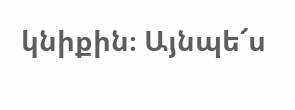կնիքին։ Այնպե՜ս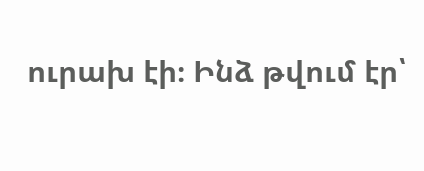ուրախ էի։ Ինձ թվում էր՝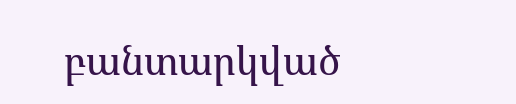բանտարկված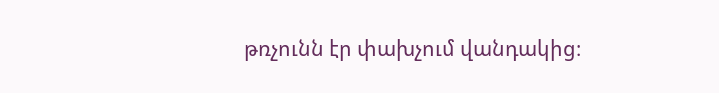թռչունն էր փախչում վանդակից։